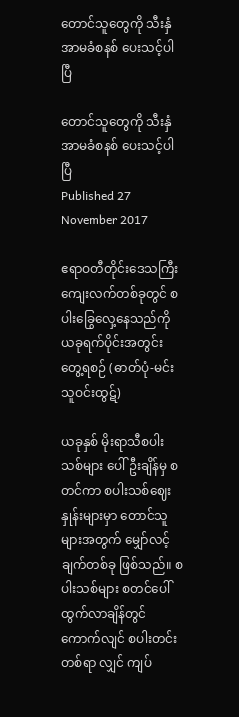တောင်သူတွေကို သီးနှံအာမခံစနစ် ပေးသင့်ပါပြီ

တောင်သူတွေကို သီးနှံအာမခံစနစ် ပေးသင့်ပါပြီ
Published 27 November 2017

ဧရာဝတီတိုင်းဒေသကြီး ကျေးလက်တစ်ခုတွင် စပါးခြွေလှေ့နေသည်ကို ယခုရက်ပိုင်းအတွင်း တွေ့ရစဉ် (ဓာတ်ပုံ-မင်းသူဝင်းထွဋ်)

ယခုနှစ် မိုးရာသီစပါးသစ်များ ပေါ်ဦးချိန်မှ စတင်ကာ စပါးသစ်ဈေးနှုန်းများမှာ တောင်သူများအတွက် မျှော်လင့်ချက်တစ်ခု ဖြစ်သည်။ စပါးသစ်များ စတင်ပေါ်ထွက်လာချိန်တွင် ကောက်လျင် စပါးတင်းတစ်ရာ လျှင် ကျပ်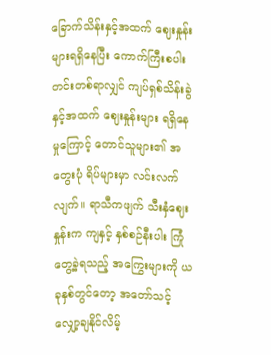ခြောက်သိန်းနှင့်အထက် ဈေးနှုန်းများရရှိနေပြီး ကောက်ကြီးစပါး တင်းတစ်ရာလျှင် ကျပ်ရှစ်သိန်းခွဲနှင့်အထက် ဈေးနှုန်းများ ရရှိနေမှုကြောင့် တောင်သူများ၏ အတွေးပုံ ရိပ်များမှာ လင်းလက်လျက်။ ရာသီကဖျက် သီးနှံဈေးနှုန်းက ကျနှင့် နှစ်စဉ်နီးပါး ကြုံတွေ့ခဲ့ရသည့် အကြွေးများကို ယခုနှစ်တွင်တော့ အတော်သင့် လျှော့ချနိုင်လိမ့်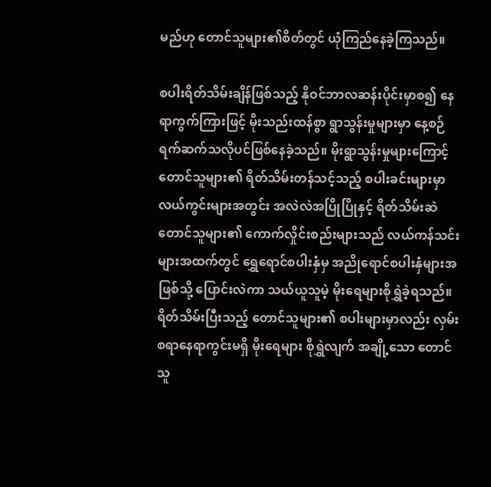မည်ဟု တောင်သူများ၏စိတ်တွင် ယုံကြည်နေခဲ့ကြသည်။

စပါးရိတ်သိမ်းချိန်ဖြစ်သည့် နိုဝင်ဘာလဆန်းပိုင်းမှာစ၍ နေရာကွက်ကြားဖြင့် မိုးသည်းထန်စွာ ရွာသွန်းမှုများမှာ နေ့စဉ်ရက်ဆက်သလိုပင်ဖြစ်နေခဲ့သည်။ မိုးရွာသွန်းမှုများကြောင့် တောင်သူများ၏ ရိတ်သိမ်းတန်သင့်သည့် စပါးခင်းများမှာ လယ်ကွင်းများအတွင်း အလဲလဲအပြိုပြိုနှင့် ရိတ်သိမ်းဆဲ တောင်သူများ၏ ကောက်လှိုင်းစည်းများသည် လယ်ကန်သင်းများအထက်တွင် ရွှေရောင်စပါးနှံမှ အညိုရောင်စပါးနှံများအဖြစ်သို့ ပြောင်းလဲကာ သယ်ယူသူမဲ့ မိုးရေများစိုရွှဲခဲ့ရသည်။ ရိတ်သိမ်းပြီးသည့် တောင်သူများ၏ စပါးများမှာလည်း လှမ်းစရာနေရာကွင်းမရှိ မိုးရေများ စိုရွှဲလျက် အချို့သော တောင်သူ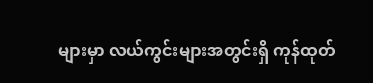များမှာ လယ်ကွင်းများအတွင်းရှိ ကုန်ထုတ်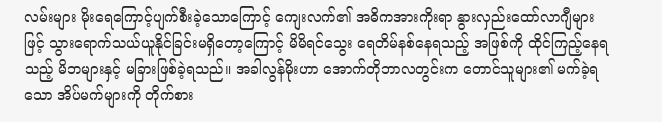လမ်းများ မိုးရေကြောင့်ပျက်စီးခဲ့သောကြောင့် ကျေးလက်၏ အဓိကအားကိုးရာ နွားလှည်းထော်လာဂျီများဖြင့် သွားရောက်သယ်ယူနိုင်ခြင်းမရှိတော့ကြောင့် မိမိရင်သွေး ရေတိမ်နစ်နေရသည့် အဖြစ်ကို ထိုင်ကြည့်နေရသည့် မိဘများနှင့် မခြားဖြစ်ခဲ့ရသည်။ အခါလွန်မိုးဟာ အောက်တိုဘာလတွင်းက တောင်သူများ၏ မက်ခဲ့ရသော အိပ်မက်များကို တိုက်စား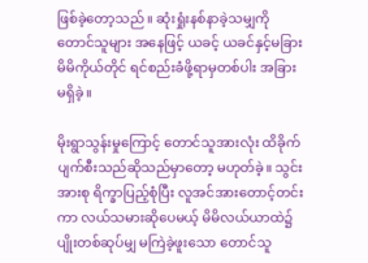ဖြစ်ခဲ့တော့သည်။ ဆုံးရှုံးနစ်နာခဲ့သမျှကို တောင်သူများ အနေဖြင့် ယခင့် ယခင်နှင့်မခြား မိမိကိုယ်တိုင် ရင်စည်းခံဖို့ရာမှတစ်ပါး အခြားမရှိခဲ့။

မိုးရွာသွန်းမှုကြောင့် တောင်သူအားလုံး ထိခိုက်ပျက်စီးသည်ဆိုသည်မှာတော့ မဟုတ်ခဲ့။ သွင်းအားစု ရိက္ခာပြည့်စုံပြီး လူအင်အားတောင့်တင်းကာ လယ်သမားဆိုပေမယ့် မိမိလယ်ယာထဲ၌ ပျိုးတစ်ဆုပ်မျှ မကြဲခဲ့ဖူးသော တောင်သူ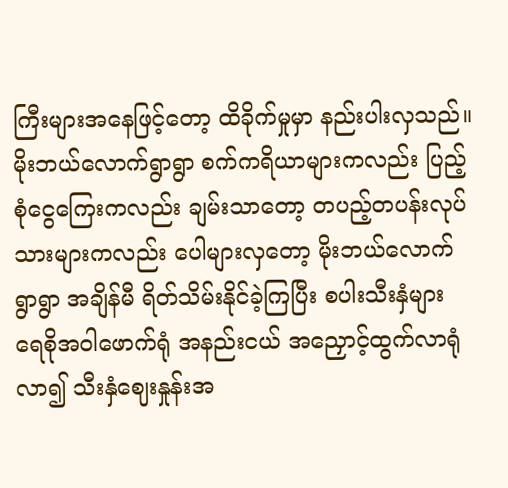ကြီးများအနေဖြင့်တော့ ထိခိုက်မှုမှာ နည်းပါးလှသည်။ မိုးဘယ်လောက်ရွာရွာ စက်ကရိယာများကလည်း ပြည့်စုံငွေကြေးကလည်း ချမ်းသာတော့ တပည့်တပန်းလုပ်သားများကလည်း ပေါများလှတော့ မိုးဘယ်လောက်ရွာရွာ အချိန်မီ ရိတ်သိမ်းနိုင်ခဲ့ကြပြီး စပါးသီးနှံများ ရေစိုအဝါဖောက်ရုံ အနည်းငယ် အညှောင့်ထွက်လာရုံလာ၍ သီးနှံဈေးနှုန်းအ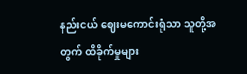နည်းငယ် ဈေးမကောင်းရုံသာ သူတို့အတွက် ထိခိုက်မှုများ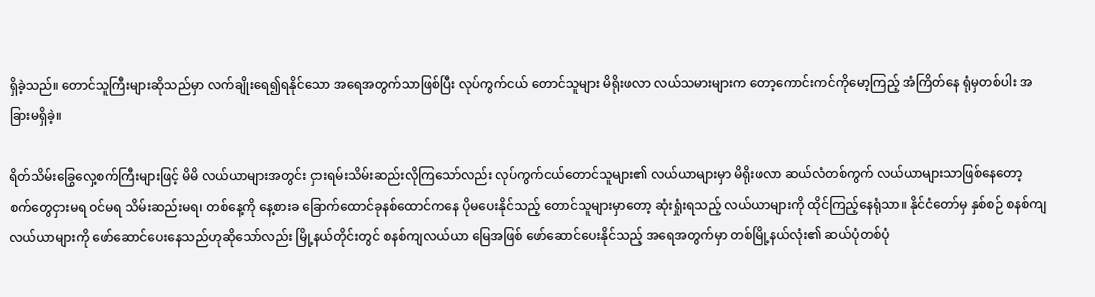ရှိခဲ့သည်။ တောင်သူကြီးများဆိုသည်မှာ လက်ချိုးရေ၍ရနိုင်သော အရေအတွက်သာဖြစ်ပြီး လုပ်ကွက်ငယ် တောင်သူများ မိရိုးဖလာ လယ်သမားများက တော့ကောင်းကင်ကိုမော့ကြည့် အံကြိတ်နေ ရုံမှတစ်ပါး အခြားမရှိခဲ့။

ရိတ်သိမ်းခြွေလှေ့စက်ကြီးများဖြင့် မိမိ လယ်ယာများအတွင်း ငှားရမ်းသိမ်းဆည်းလိုကြသော်လည်း လုပ်ကွက်ငယ်တောင်သူများ၏ လယ်ယာများမှာ မိရိုးဖလာ ဆယ်လံတစ်ကွက် လယ်ယာများသာဖြစ်နေတော့ စက်တွေငှားမရ ဝင်မရ သိမ်းဆည်းမရ၊ တစ်နေ့ကို နေ့စားခ ခြောက်ထောင်ခုနစ်ထောင်ကနေ ပိုမပေးနိုင်သည့် တောင်သူများမှာတော့ ဆုံးရှုံးရသည့် လယ်ယာများကို ထိုင်ကြည့်နေရုံသာ။ နိုင်ငံတော်မှ နှစ်စဉ် စနစ်ကျလယ်ယာများကို ဖော်ဆောင်ပေးနေသည်ဟုဆိုသော်လည်း မြို့နယ်တိုင်းတွင် စနစ်ကျလယ်ယာ မြေအဖြစ် ဖော်ဆောင်ပေးနိုင်သည့် အရေအတွက်မှာ တစ်မြို့နယ်လုံး၏ ဆယ်ပုံတစ်ပုံ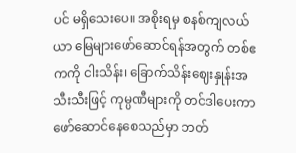ပင် မရှိသေးပေ။ အစိုးရမှ စနစ်ကျလယ်ယာ မြေများဖော်ဆောင်ရန်အတွက် တစ်ဧကကို ငါးသိန်း၊ ခြောက်သိန်းဈေးနှုန်းအသီးသီးဖြင့် ကုမ္ပဏီများကို တင်ဒါပေးကာ ဖော်ဆောင်နေစေသည်မှာ ဘတ်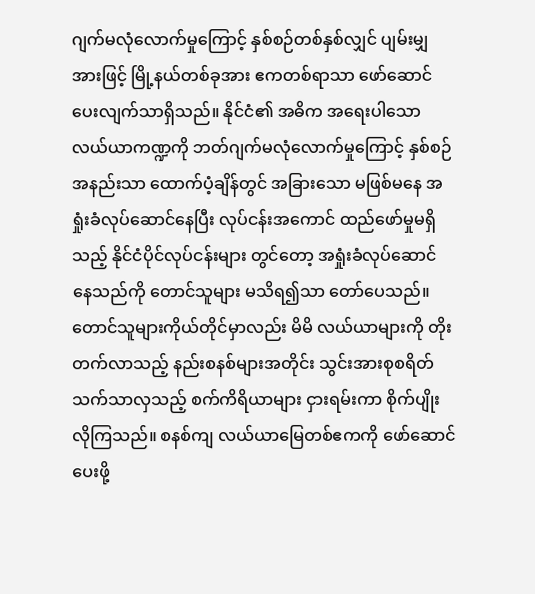ဂျက်မလုံလောက်မှုကြောင့် နှစ်စဉ်တစ်နှစ်လျှင် ပျမ်းမျှအားဖြင့် မြို့နယ်တစ်ခုအား ဧကတစ်ရာသာ ဖော်ဆောင်ပေးလျက်သာရှိသည်။ နိုင်ငံ၏ အဓိက အရေးပါသော လယ်ယာကဏ္ဍကို ဘတ်ဂျက်မလုံလောက်မှုကြောင့် နှစ်စဉ်အနည်းသာ ထောက်ပံ့ချိန်တွင် အခြားသော မဖြစ်မနေ အရှုံးခံလုပ်ဆောင်နေပြီး လုပ်ငန်းအကောင် ထည်ဖော်မှုမရှိသည့် နိုင်ငံပိုင်လုပ်ငန်းများ တွင်တော့ အရှုံးခံလုပ်ဆောင်နေသည်ကို တောင်သူများ မသိရ၍သာ တော်ပေသည်။ တောင်သူများကိုယ်တိုင်မှာလည်း မိမိ လယ်ယာများကို တိုးတက်လာသည့် နည်းစနစ်များအတိုင်း သွင်းအားစုစရိတ် သက်သာလှသည့် စက်ကိရိယာများ ငှားရမ်းကာ စိုက်ပျိုးလိုကြသည်။ စနစ်ကျ လယ်ယာမြေတစ်ဧကကို ဖော်ဆောင်ပေးဖို့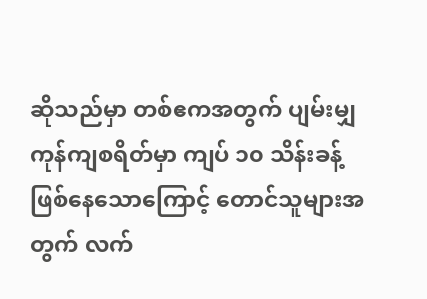ဆိုသည်မှာ တစ်ဧကအတွက် ပျမ်းမျှကုန်ကျစရိတ်မှာ ကျပ် ၁၀ သိန်းခန့် ဖြစ်နေသောကြောင့် တောင်သူများအတွက် လက်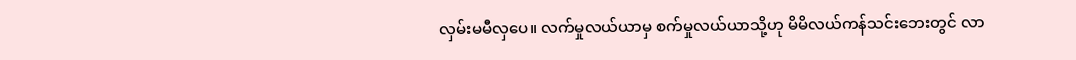လှမ်းမမီလှပေ။ လက်မှုလယ်ယာမှ စက်မှုလယ်ယာသို့ဟု မိမိလယ်ကန်သင်းဘေးတွင် လာ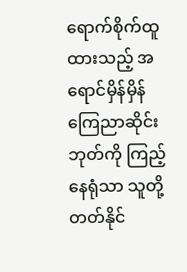ရောက်စိုက်ထူထားသည့် အရောင်မှိန်မှိန် ကြေညာဆိုင်းဘုတ်ကို ကြည့်နေရုံသာ သူတို့ တတ်နိုင်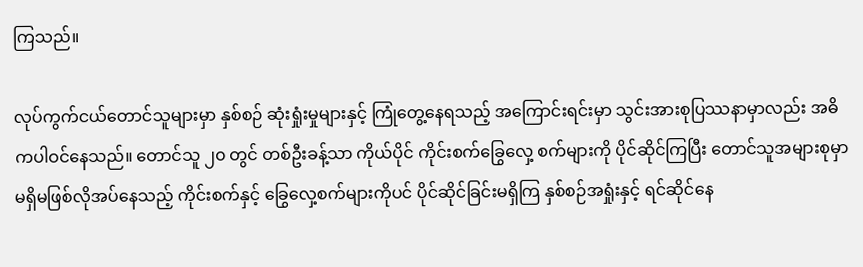ကြသည်။

လုပ်ကွက်ငယ်တောင်သူများမှာ နှစ်စဉ် ဆုံးရှုံးမှုများနှင့် ကြုံတွေ့နေရသည့် အကြောင်းရင်းမှာ သွင်းအားစုပြဿနာမှာလည်း အဓိကပါဝင်နေသည်။ တောင်သူ ၂၀ တွင် တစ်ဦးခန့်သာ ကိုယ်ပိုင် ကိုင်းစက်ခြွေလှေ့ စက်များကို ပိုင်ဆိုင်ကြပြီး တောင်သူအများစုမှာ မရှိမဖြစ်လိုအပ်နေသည့် ကိုင်းစက်နှင့် ခြွေလှေ့စက်များကိုပင် ပိုင်ဆိုင်ခြင်းမရှိကြ နှစ်စဉ်အရှုံးနှင့် ရင်ဆိုင်နေ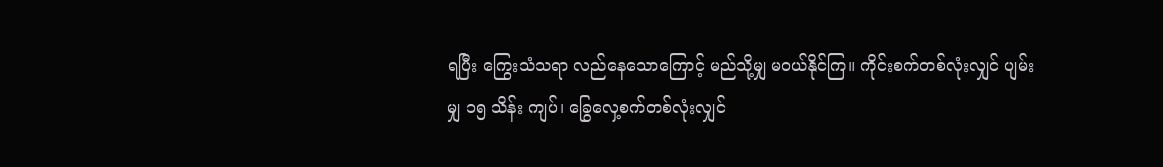ရပြီး ကြွေးသံသရာ လည်နေသောကြောင့် မည်သို့မျှ မဝယ်နိုင်ကြ။ ကိုင်းစက်တစ်လုံးလျှင် ပျမ်းမျှ ၁၅ သိန်း ကျပ်၊ ခြွေလှေ့စက်တစ်လုံးလျှင်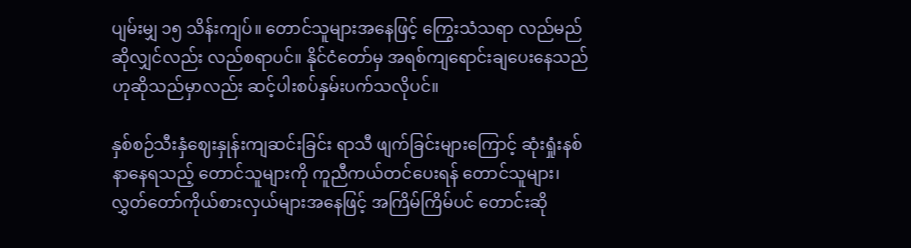ပျမ်းမျှ ၁၅ သိန်းကျပ်။ တောင်သူများအနေဖြင့် ကြွေးသံသရာ လည်မည်ဆိုလျှင်လည်း လည်စရာပင်။ နိုင်ငံတော်မှ အရစ်ကျရောင်းချပေးနေသည် ဟုဆိုသည်မှာလည်း ဆင့်ပါးစပ်နှမ်းပက်သလိုပင်။

နှစ်စဉ်သီးနှံဈေးနှုန်းကျဆင်းခြင်း ရာသီ ဖျက်ခြင်းများကြောင့် ဆုံးရှုံးနစ်နာနေရသည့် တောင်သူများကို ကူညီကယ်တင်ပေးရန် တောင်သူများ၊ လွှတ်တော်ကိုယ်စားလှယ်များအနေဖြင့် အကြိမ်ကြိမ်ပင် တောင်းဆို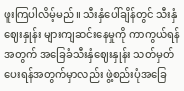ဖူးကြပါလိမ့်မည်။ သီးနှံပေါ်ချိန်တွင် သီးနှံဈေးနှုန်း များကျဆင်းနေမှုကို ကာကွယ်ရန်အတွက် အခြေခံသီးနှံဈေးနှုန်း သတ်မှတ်ပေးရန်အတွက်မှာလည်း ဖွဲ့စည်းပုံအခြေ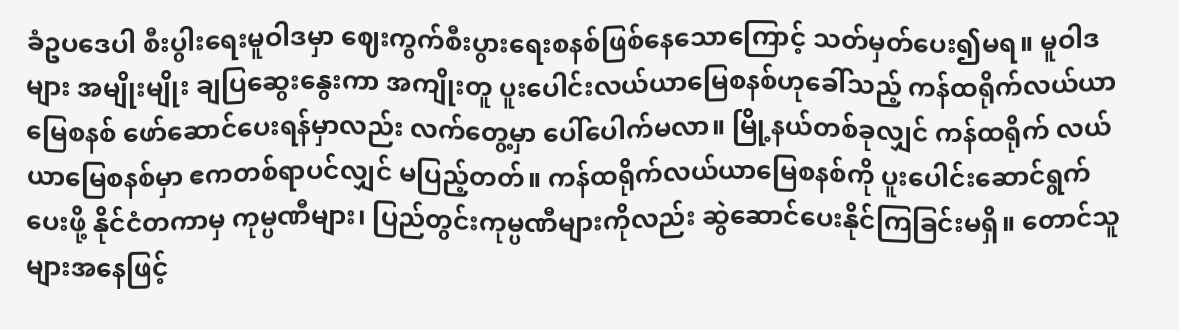ခံဥပဒေပါ စီးပွါးရေးမူဝါဒမှာ ဈေးကွက်စီးပွားရေးစနစ်ဖြစ်နေသောကြောင့် သတ်မှတ်ပေး၍မရ။ မူဝါဒများ အမျိုးမျိုး ချပြဆွေးနွေးကာ အကျိုးတူ ပူးပေါင်းလယ်ယာမြေစနစ်ဟုခေါ်သည့် ကန်ထရိုက်လယ်ယာမြေစနစ် ဖော်ဆောင်ပေးရန်မှာလည်း လက်တွေ့မှာ ပေါ်ပေါက်မလာ။ မြို့နယ်တစ်ခုလျှင် ကန်ထရိုက် လယ်ယာမြေစနစ်မှာ ဧကတစ်ရာပင်လျှင် မပြည့်တတ်။ ကန်ထရိုက်လယ်ယာမြေစနစ်ကို ပူးပေါင်းဆောင်ရွက်ပေးဖို့ နိုင်ငံတကာမှ ကုမ္ပဏီများ၊ ပြည်တွင်းကုမ္ပဏီများကိုလည်း ဆွဲဆောင်ပေးနိုင်ကြခြင်းမရှိ။ တောင်သူများအနေဖြင့်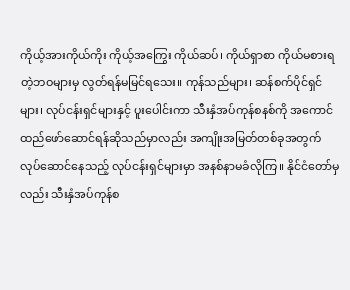ကိုယ့်အားကိုယ်ကိုး ကိုယ့်အကြွေး ကိုယ်ဆပ်၊ ကိုယ်ရှာစာ ကိုယ်မစားရတဲ့ဘဝများမှ လွတ်ရန်မမြင်ရသေး။ ကုန်သည်များ၊ ဆန်စက်ပိုင်ရှင်များ၊ လုပ်ငန်းရှင်များနှင့် ပူးပေါင်းကာ သီးနှံအပ်ကုန်စနစ်ကို အကောင်ထည်ဖော်ဆောင်ရန်ဆိုသည်မှာလည်း အကျိုးအမြတ်တစ်ခုအတွက် လုပ်ဆောင်နေသည့် လုပ်ငန်းရှင်များမှာ အနစ်နာမခံလိုကြ။ နိုင်ငံတော်မှလည်း သီးနှံအပ်ကုန်စ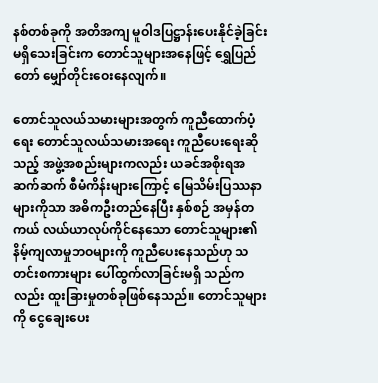နစ်တစ်ခုကို အတိအကျ မူဝါဒပြဋ္ဌာန်းပေးနိုင်ခဲ့ခြင်း မရှိသေးခြင်းက တောင်သူများအနေဖြင့် ရွှေပြည်တော် မျှော်တိုင်းဝေးနေလျက်။

တောင်သူလယ်သမားများအတွက် ကူညီထောက်ပံ့ရေး တောင်သူလယ်သမားအရေး ကူညီပေးရေးဆိုသည့် အဖွဲ့အစည်းများကလည်း ယခင်အစိုးရအဆက်ဆက် စီမံကိန်းများကြောင့် မြေသိမ်းပြဿနာများကိုသာ အဓိကဦးတည်နေပြီး နှစ်စဉ် အမှန်တကယ် လယ်ယာလုပ်ကိုင်နေသော တောင်သူများ၏ နိမ့်ကျလာမှုဘဝများကို ကူညီပေးနေသည်ဟု သတင်းစကားများ ပေါ်ထွက်လာခြင်းမရှိ သည်ကလည်း ထူးခြားမှုတစ်ခုဖြစ်နေသည်။ တောင်သူများကို ငွေချေးပေး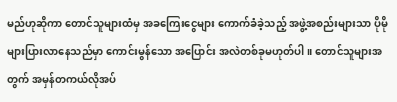မည်ဟုဆိုကာ တောင်သူများထံမှ အခကြေးငွေများ ကောက်ခံခဲ့သည့် အဖွဲ့အစည်းများသာ ပိုမိုများပြားလာနေသည်မှာ ကောင်းမွန်သော အပြောင်း အလဲတစ်ခုမဟုတ်ပါ။ တောင်သူများအတွက် အမှန်တကယ်လိုအပ်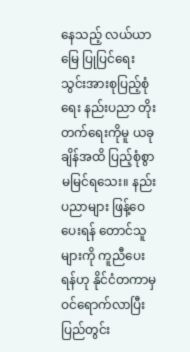နေသည့် လယ်ယာမြေ ပြုပြင်ရေး သွင်းအားစုပြည့်စုံရေး နည်းပညာ တိုးတက်ရေးကိုမူ ယခုချိန်အထိ ပြည့်စုံစွာ မမြင်ရသေး။ နည်းပညာများ ဖြန့်ဝေပေးရန် တောင်သူများကို ကူညီပေးရန်ဟု နိုင်ငံတကာမှ ဝင်ရောက်လာပြီး ပြည်တွင်း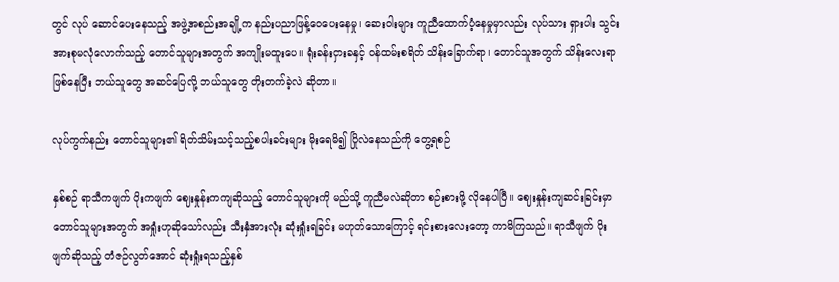တွင် လုပ် ဆောင်ပေးနေသည့် အဖွဲ့အစည်းအချို့က နည်းပညာဖြန့်ဝေပေးနေမှု၊ ဆေးဝါးများ ကူညီထောက်ပံ့နေမှုမှာလည်း လုပ်သား ရှားပါး သွင်းအားစုမလုံလောက်သည့် တောင်သူများအတွက် အကျိုးမထူးပေ။ ရုံးခန်းငှားခနှင့် ဝန်ထမ်းစရိတ် သိန်းခြောက်ရာ၊ တောင်သူအတွက် သိန်းလေးရာဖြစ်နေပြီး ဘယ်သူတွေ အဆင်ပြေလို့ ဘယ်သူတွေ တိုးတက်ခဲ့လဲ ဆိုတာ။

လုပ်ကွက်နည်း တောင်သူများ၏ ရိတ်သိမ်းသင့်သည့်စပါးခင်းများ မိုးရေမိ၍ ပြိုလဲနေသည်ကို တွေ့ရစဉ်

နှစ်စဉ် ရာသီကဖျက် ပိုးကဖျက် ဈေးနှုန်းကကျဆိုသည့် တောင်သူများကို မည်သို့ ကူညီမလဲဆိုတာ စဉ်းစားဖို့ လိုနေပါပြီ။ ဈေးနှုန်းကျဆင်းခြင်းမှာ တောင်သူများအတွက် အရှုံးဟုဆိုသော်လည်း သီးနှံအားလုံး ဆုံးရှုံးရခြင်း မဟုတ်သောကြောင့် ရင်းစားလေးတော့ ကာမိကြသည်။ ရာသီဖျက် ပိုးဖျက်ဆိုသည့် တံဇဉ်လွတ်အောင် ဆုံးရှုံးရသည့်နှစ်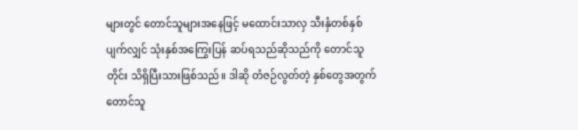များတွင် တောင်သူများအနေဖြင့် မထောင်းသာလှ သီးနှံတစ်နှစ်ပျက်လျှင် သုံးနှစ်အကြွေးပြန် ဆပ်ရသည်ဆိုသည်ကို တောင်သူတိုင်း သိရှိပြီးသားဖြစ်သည်။ ဒါဆို တံဇဉ်လွတ်တဲ့ နှစ်တွေအတွက် တောင်သူ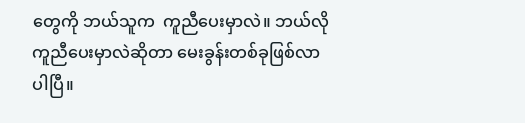တွေကို ဘယ်သူက  ကူညီပေးမှာလဲ။ ဘယ်လိုကူညီပေးမှာလဲဆိုတာ မေးခွန်းတစ်ခုဖြစ်လာပါပြီ။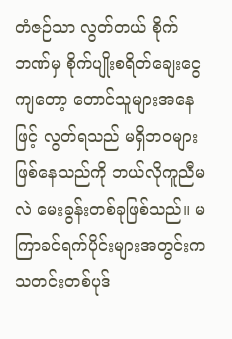တံဇဉ်သာ လွတ်တယ် စိုက်ဘဏ်မှ စိုက်ပျိုးစရိတ်ချေးငွေကျတော့ တောင်သူများအနေဖြင့် လွတ်ရသည် မရှိဘဝများဖြစ်နေသည်ကို ဘယ်လိုကူညီမလဲ မေးခွန်းတစ်ခုဖြစ်သည်။ မကြာခင်ရက်ပိုင်းများအတွင်းက သတင်းတစ်ပုဒ်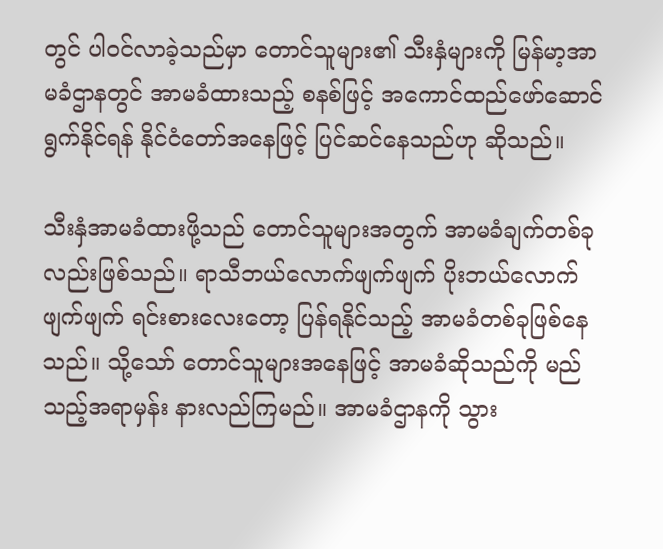တွင် ပါဝင်လာခဲ့သည်မှာ တောင်သူများ၏ သီးနှံများကို မြန်မာ့အာမခံဌာနတွင် အာမခံထားသည့် စနစ်ဖြင့် အကောင်ထည်ဖော်ဆောင်ရွက်နိုင်ရန် နိုင်ငံတော်အနေဖြင့် ပြင်ဆင်နေသည်ဟု ဆိုသည်။

သီးနှံအာမခံထားဖို့သည် တောင်သူများအတွက် အာမခံချက်တစ်ခုလည်းဖြစ်သည်။ ရာသီဘယ်လောက်ဖျက်ဖျက် ပိုးဘယ်လောက် ဖျက်ဖျက် ရင်းစားလေးတော့ ပြန်ရနိုင်သည့် အာမခံတစ်ခုဖြစ်နေသည်။ သို့သော် တောင်သူများအနေဖြင့် အာမခံဆိုသည်ကို မည်သည့်အရာမှန်း နားလည်ကြမည်။ အာမခံဌာနကို သွား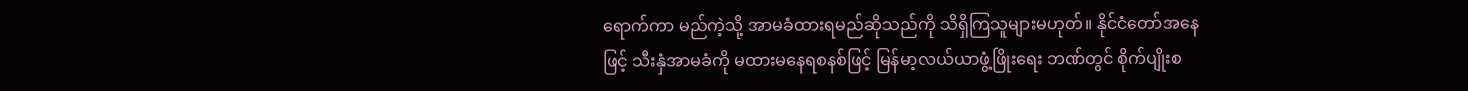ရောက်ကာ မည်ကဲ့သို့ အာမခံထားရမည်ဆိုသည်ကို သိရှိကြသူများမဟုတ်။ နိုင်ငံတော်အနေဖြင့် သီးနှံအာမခံကို မထားမနေရစနစ်ဖြင့် မြန်မာ့လယ်ယာဖွံ့ဖြိုးရေး ဘဏ်တွင် စိုက်ပျိုးစ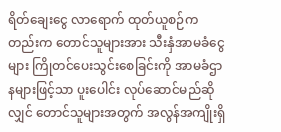ရိတ်ချေးငွေ လာရောက် ထုတ်ယူစဉ်ကတည်းက တောင်သူများအား သီးနှံအာမခံငွေများ ကြိုတင်ပေးသွင်းစေခြင်းကို အာမခံဌာနများဖြင့်သာ ပူးပေါင်း လုပ်ဆောင်မည်ဆိုလျှင် တောင်သူများအတွက် အလွန်အကျိုးရှိ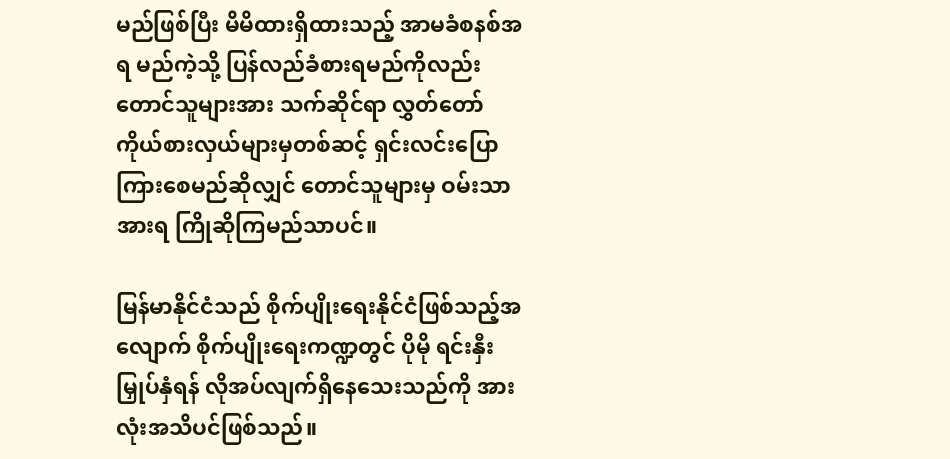မည်ဖြစ်ပြီး မိမိထားရှိထားသည့် အာမခံစနစ်အရ မည်ကဲ့သို့ ပြန်လည်ခံစားရမည်ကိုလည်း တောင်သူများအား သက်ဆိုင်ရာ လွှတ်တော်ကိုယ်စားလှယ်များမှတစ်ဆင့် ရှင်းလင်းပြောကြားစေမည်ဆိုလျှင် တောင်သူများမှ ဝမ်းသာအားရ ကြိုဆိုကြမည်သာပင်။

မြန်မာနိုင်ငံသည် စိုက်ပျိုးရေးနိုင်ငံဖြစ်သည့်အလျောက် စိုက်ပျိုးရေးကဏ္ဍတွင် ပိုမို ရင်းနှီးမြှုပ်နှံရန် လိုအပ်လျက်ရှိနေသေးသည်ကို အားလုံးအသိပင်ဖြစ်သည်။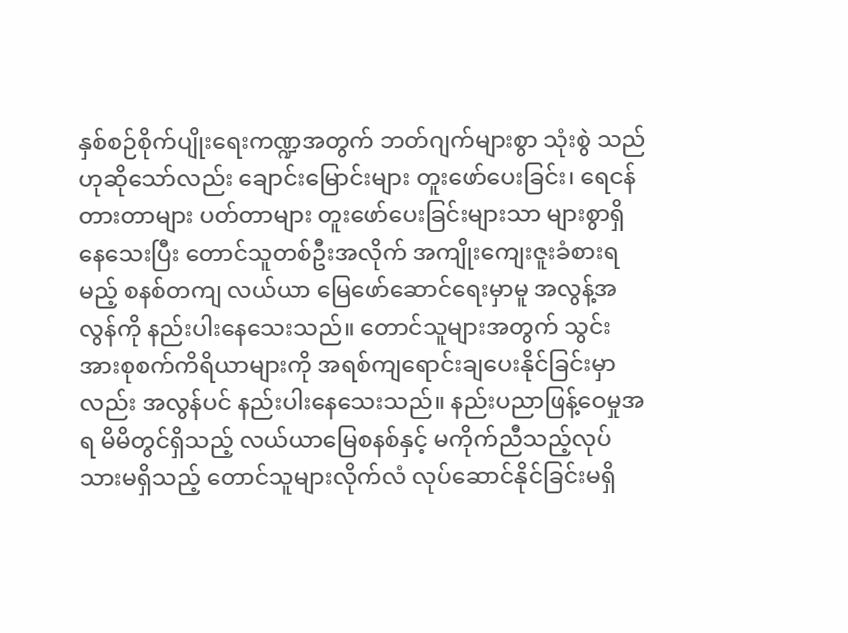နှစ်စဉ်စိုက်ပျိုးရေးကဏ္ဍအတွက် ဘတ်ဂျက်များစွာ သုံးစွဲ သည်ဟုဆိုသော်လည်း ချောင်းမြောင်းများ တူးဖော်ပေးခြင်း၊ ရေငန်တားတာများ ပတ်တာများ တူးဖော်ပေးခြင်းများသာ များစွာရှိနေသေးပြီး တောင်သူတစ်ဦးအလိုက် အကျိုးကျေးဇူးခံစားရမည့် စနစ်တကျ လယ်ယာ မြေဖော်ဆောင်ရေးမှာမူ အလွန့်အလွန်ကို နည်းပါးနေသေးသည်။ တောင်သူများအတွက် သွင်းအားစုစက်ကိရိယာများကို အရစ်ကျရောင်းချပေးနိုင်ခြင်းမှာလည်း အလွန်ပင် နည်းပါးနေသေးသည်။ နည်းပညာဖြန့်ဝေမှုအရ မိမိတွင်ရှိသည့် လယ်ယာမြေစနစ်နှင့် မကိုက်ညီသည့်လုပ်သားမရှိသည့် တောင်သူများလိုက်လံ လုပ်ဆောင်နိုင်ခြင်းမရှိ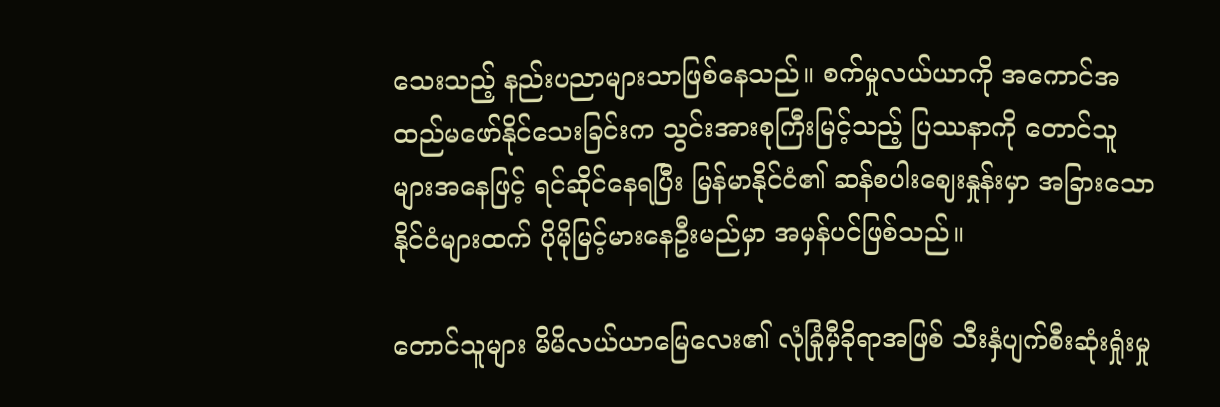သေးသည့် နည်းပညာများသာဖြစ်နေသည်။ စက်မှုလယ်ယာကို အကောင်အထည်မဖော်နိုင်သေးခြင်းက သွင်းအားစုကြီးမြင့်သည့် ပြဿနာကို တောင်သူများအနေဖြင့် ရင်ဆိုင်နေရပြီး မြန်မာနိုင်ငံ၏ ဆန်စပါးဈေးနှုန်းမှာ အခြားသော နိုင်ငံများထက် ပိုမိုမြင့်မားနေဦးမည်မှာ အမှန်ပင်ဖြစ်သည်။

တောင်သူများ မိမိလယ်ယာမြေလေး၏ လုံခြုံမှီခိုရာအဖြစ် သီးနှံပျက်စီးဆုံးရှုံးမှု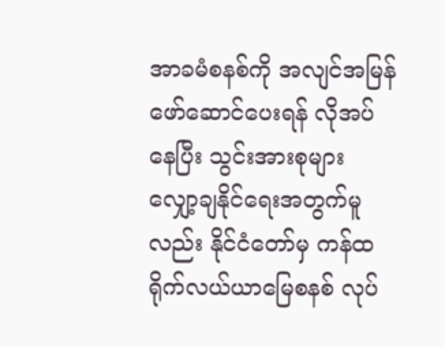အာခမံစနစ်ကို အလျင်အမြန်ဖော်ဆောင်ပေးရန် လိုအပ်နေပြီး သွင်းအားစုများ လျှော့ချနိုင်ရေးအတွက်မူလည်း နိုင်ငံတော်မှ ကန်ထရိုက်လယ်ယာမြေစနစ် လုပ်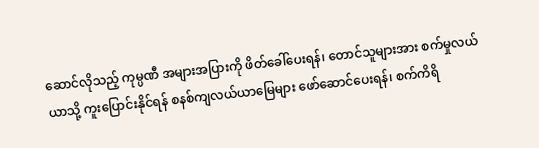ဆောင်လိုသည့် ကုမ္ပဏီ အများအပြားကို ဖိတ်ခေါ်ပေးရန်၊ တောင်သူများအား စက်မှုလယ်ယာသို့ ကူးပြောင်းနိုင်ရန် စနစ်ကျလယ်ယာမြေများ ဖော်ဆောင်ပေးရန်၊ စက်ကိရိ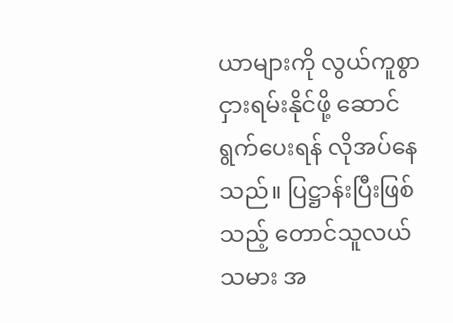ယာများကို လွယ်ကူစွာ ငှားရမ်းနိုင်ဖို့ ဆောင်ရွက်ပေးရန် လိုအပ်နေသည်။ ပြဋ္ဌာန်းပြီးဖြစ်သည့် တောင်သူလယ်သမား အ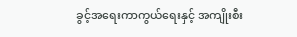ခွင့်အရေးကာကွယ်ရေးနှင့် အကျိုးစီး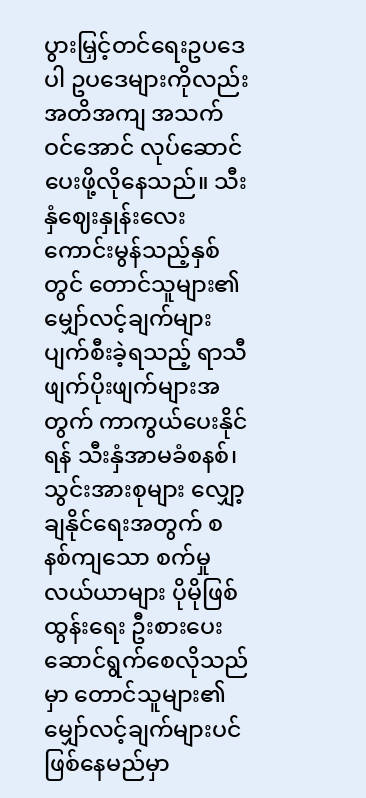ပွားမြှင့်တင်ရေးဥပဒေပါ ဥပဒေများကိုလည်း အတိအကျ အသက်ဝင်အောင် လုပ်ဆောင်ပေးဖို့လိုနေသည်။ သီးနှံဈေးနှုန်းလေး ကောင်းမွန်သည့်နှစ်တွင် တောင်သူများ၏ မျှော်လင့်ချက်များ ပျက်စီးခဲ့ရသည့် ရာသီဖျက်ပိုးဖျက်များအတွက် ကာကွယ်ပေးနိုင်ရန် သီးနှံအာမခံစနစ်၊ သွင်းအားစုများ လျှော့ချနိုင်ရေးအတွက် စနစ်ကျသော စက်မှုလယ်ယာများ ပိုမိုဖြစ်ထွန်းရေး ဦးစားပေးဆောင်ရွက်စေလိုသည်မှာ တောင်သူများ၏ မျှော်လင့်ချက်များပင် ဖြစ်နေမည်မှာ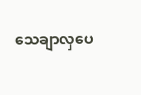သေချာလှပေ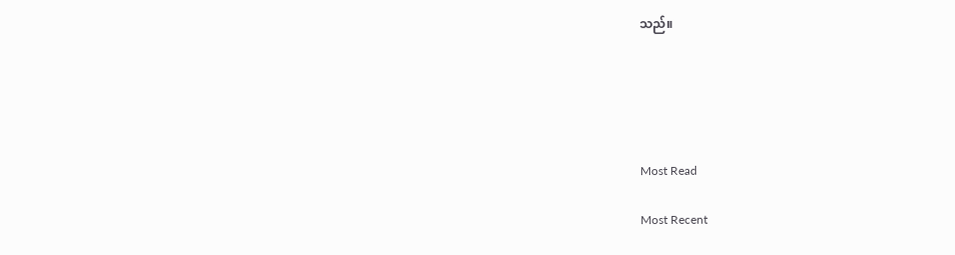သည်။





Most Read

Most Recent